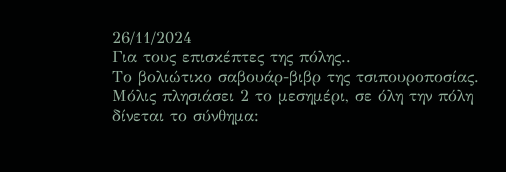26/11/2024
Για τους επισκέπτες της πόλης..
Το βολιώτικο σαβουάρ-βιβρ της τσιπουροποσίας.
Μόλις πλησιάσει 2 το μεσημέρι, σε όλη την πόλη δίνεται το σύνθημα: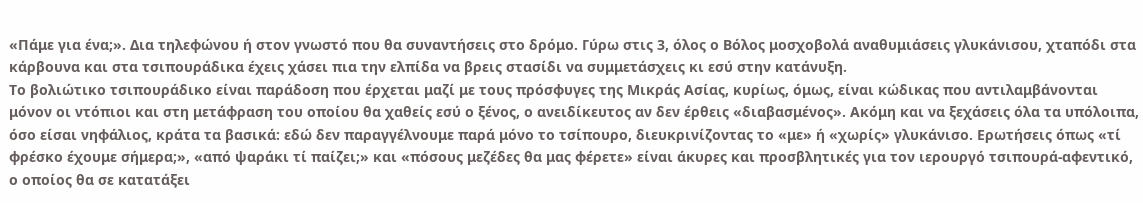«Πάμε για ένα;». Δια τηλεφώνου ή στον γνωστό που θα συναντήσεις στο δρόμο. Γύρω στις 3, όλος ο Βόλος μοσχοβολά αναθυμιάσεις γλυκάνισου, χταπόδι στα κάρβουνα και στα τσιπουράδικα έχεις χάσει πια την ελπίδα να βρεις στασίδι να συμμετάσχεις κι εσύ στην κατάνυξη.
Το βολιώτικο τσιπουράδικο είναι παράδοση που έρχεται μαζί με τους πρόσφυγες της Μικράς Ασίας, κυρίως, όμως, είναι κώδικας που αντιλαμβάνονται μόνον οι ντόπιοι και στη μετάφραση του οποίου θα χαθείς εσύ ο ξένος, ο ανειδίκευτος αν δεν έρθεις «διαβασμένος». Ακόμη και να ξεχάσεις όλα τα υπόλοιπα, όσο είσαι νηφάλιος, κράτα τα βασικά: εδώ δεν παραγγέλνουμε παρά μόνο το τσίπουρο, διευκρινίζοντας το «με» ή «χωρίς» γλυκάνισο. Ερωτήσεις όπως «τί φρέσκο έχουμε σήμερα;», «από ψαράκι τί παίζει;» και «πόσους μεζέδες θα μας φέρετε» είναι άκυρες και προσβλητικές για τον ιερουργό τσιπουρά-αφεντικό, ο οποίος θα σε κατατάξει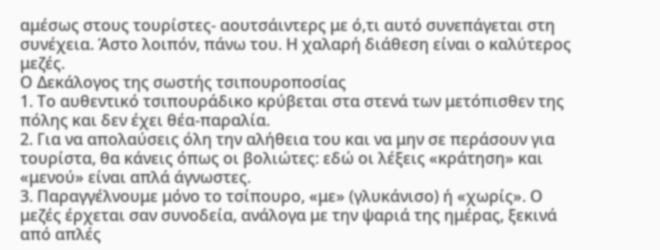αμέσως στους τουρίστες- αουτσάιντερς με ό,τι αυτό συνεπάγεται στη συνέχεια. Άστο λοιπόν, πάνω του. Η χαλαρή διάθεση είναι ο καλύτερος μεζές.
Ο Δεκάλογος της σωστής τσιπουροποσίας
1. Το αυθεντικό τσιπουράδικο κρύβεται στα στενά των μετόπισθεν της πόλης και δεν έχει θέα-παραλία.
2. Για να απολαύσεις όλη την αλήθεια του και να μην σε περάσουν για τουρίστα, θα κάνεις όπως οι βολιώτες: εδώ οι λέξεις «κράτηση» και «μενού» είναι απλά άγνωστες.
3. Παραγγέλνουμε μόνο το τσίπουρο, «με» (γλυκάνισο) ή «χωρίς». Ο μεζές έρχεται σαν συνοδεία, ανάλογα με την ψαριά της ημέρας, ξεκινά από απλές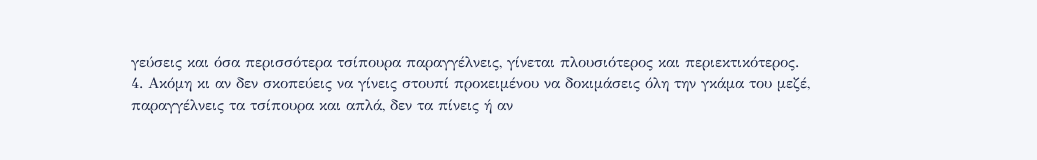γεύσεις και όσα περισσότερα τσίπουρα παραγγέλνεις, γίνεται πλουσιότερος και περιεκτικότερος.
4. Ακόμη κι αν δεν σκοπεύεις να γίνεις στουπί προκειμένου να δοκιμάσεις όλη την γκάμα του μεζέ, παραγγέλνεις τα τσίπουρα και απλά, δεν τα πίνεις ή αν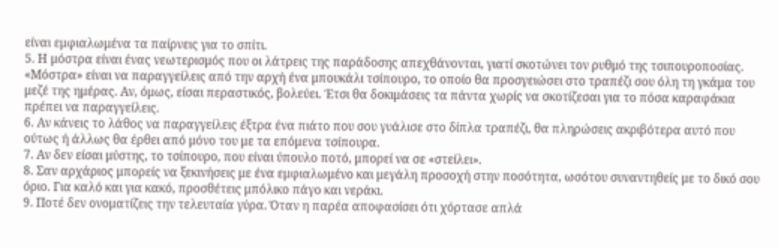είναι εμφιαλωμένα τα παίρνεις για το σπίτι.
5. Η μόστρα είναι ένας νεωτερισμός που οι λάτρεις της παράδοσης απεχθάνονται, γιατί σκοτώνει τον ρυθμό της τσιπουροποσίας. «Μόστρα» είναι να παραγγείλεις από την αρχή ένα μπουκάλι τσίπουρο, το οποίο θα προσγειώσει στο τραπέζι σου όλη τη γκάμα του μεζέ της ημέρας. Αν, όμως, είσαι περαστικός, βολεύει. Έτσι θα δοκιμάσεις τα πάντα χωρίς να σκοτίζεσαι για το πόσα καραφάκια πρέπει να παραγγείλεις.
6. Αν κάνεις το λάθος να παραγγείλεις έξτρα ένα πιάτο που σου γυάλισε στο δίπλα τραπέζι, θα πληρώσεις ακριβότερα αυτό που ούτως ή άλλως θα έρθει από μόνο του με τα επόμενα τσίπουρα.
7. Αν δεν είσαι μύστης, το τσίπουρο, που είναι ύπουλο ποτό, μπορεί να σε «στείλει».
8. Σαν αρχάριος μπορείς να ξεκινήσεις με ένα εμφιαλωμένο και μεγάλη προσοχή στην ποσότητα, ωσότου συναντηθείς με το δικό σου όριο. Για καλό και για κακό, προσθέτεις μπόλικο πάγο και νεράκι.
9. Ποτέ δεν ονοματίζεις την τελευταία γύρα. Όταν η παρέα αποφασίσει ότι χόρτασε απλά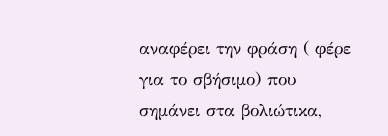αναφέρει την φράση ( φέρε για το σβήσιμο) που σημάνει στα βολιώτικα,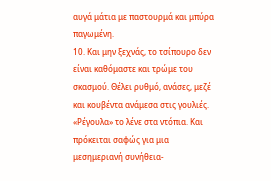αυγά μάτια με παστουρμά και μπύρα παγωμένη.
10. Και μην ξεχνάς, το τσίπουρο δεν είναι καθόμαστε και τρώμε του σκασμού. Θέλει ρυθμό, ανάσες, μεζέ και κουβέντα ανάμεσα στις γουλιές. «Ρέγουλα» το λένε στα ντόπια. Και πρόκειται σαφώς για μια μεσημεριανή συνήθεια-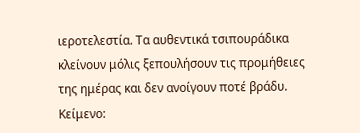ιεροτελεστία. Τα αυθεντικά τσιπουράδικα κλείνουν μόλις ξεπουλήσουν τις προμήθειες της ημέρας και δεν ανοίγουν ποτέ βράδυ.
Κείμενο: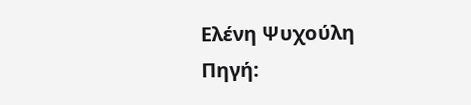Ελένη Ψυχούλη
Πηγή: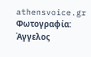athensvoice.gr
Φωτογραφία: Άγγελος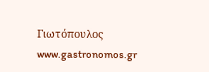Γιωτόπουλος
www.gastronomos.gr